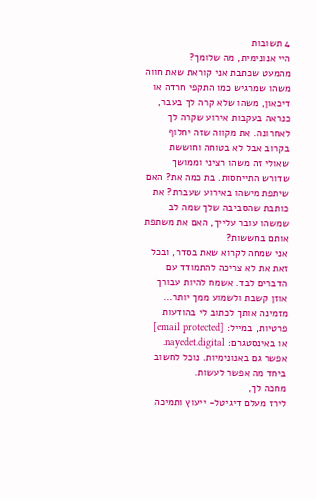4 תשובות
היי אנונימית, מה שלומך?
מהמעט שכתבת אני קוראת שאת חווה משהו שמרגיש כמו התקפי חרדה או דיכאון, משהו שלא קרה לך בעבר, כנראה בעקבות אירוע שקרה לך לאחרונה. את מקווה שזה יחלוף בקרוב אבל לא בטוחה וחוששת שאולי זה משהו רציני וממושך שדורש התייחסות. בת כמה את? האם שיתפת מישהו באירוע שעברת? את כותבת שהסביבה שלך שמה לב שמשהו עובר עלייך, האם את משתפת אותם בחששות?
אני שמחה לקרוא שאת בסדר, ובכל זאת את לא צריכה להתמודד עם הדברים לבד. אשמח להיות עבורך אוזן קשבת ולשמוע ממך יותר... מזמינה אותך לכתוב לי בהודעות פרטיות, במייל: [email protected] או באינסטגרם: nayedet.digital. אפשר גם באנונימיות. נוכל לחשוב ביחד מה אפשר לעשות.
מחכה לך,
לירז מעלם דיגיטל- ייעוץ ותמיכה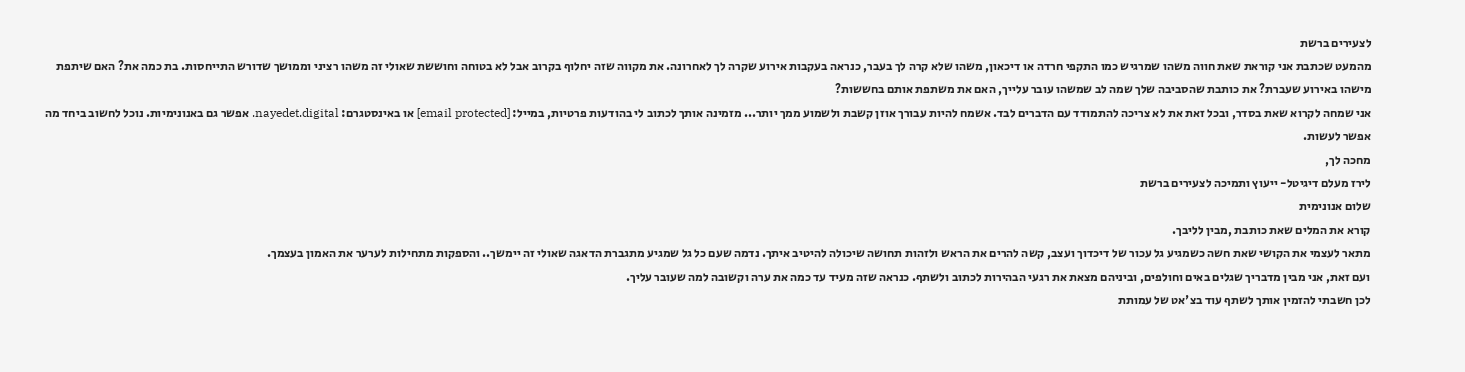לצעירים ברשת
מהמעט שכתבת אני קוראת שאת חווה משהו שמרגיש כמו התקפי חרדה או דיכאון, משהו שלא קרה לך בעבר, כנראה בעקבות אירוע שקרה לך לאחרונה. את מקווה שזה יחלוף בקרוב אבל לא בטוחה וחוששת שאולי זה משהו רציני וממושך שדורש התייחסות. בת כמה את? האם שיתפת מישהו באירוע שעברת? את כותבת שהסביבה שלך שמה לב שמשהו עובר עלייך, האם את משתפת אותם בחששות?
אני שמחה לקרוא שאת בסדר, ובכל זאת את לא צריכה להתמודד עם הדברים לבד. אשמח להיות עבורך אוזן קשבת ולשמוע ממך יותר... מזמינה אותך לכתוב לי בהודעות פרטיות, במייל: [email protected] או באינסטגרם: nayedet.digital. אפשר גם באנונימיות. נוכל לחשוב ביחד מה אפשר לעשות.
מחכה לך,
לירז מעלם דיגיטל- ייעוץ ותמיכה לצעירים ברשת
שלום אנונימית
קורא את המלים שאת כותבת ,מבין לליבך.
מתאר לעצמי את הקושי שאת חשה כשמגיע גל עכור של דיכדוך ועצב, קשה להרים את הראש ולזהות תחושה שיכולה להיטיב איתך. נדמה שעם כל גל שמגיע מתגברת הדאגה שאולי זה יימשך.. והספקות מתחילות לערער את האמון בעצמך.
ועם זאת, אני מבין מדבריך שגלים באים וחולפים, וביניהם מצאת את רגעי הבהירות לכתוב ולשתף. כנראה שזה מעיד עד כמה את ערה וקשובה למה שעובר עליך.
לכן חשבתי להזמין אותך לשתף עוד בצ'אט של עמותת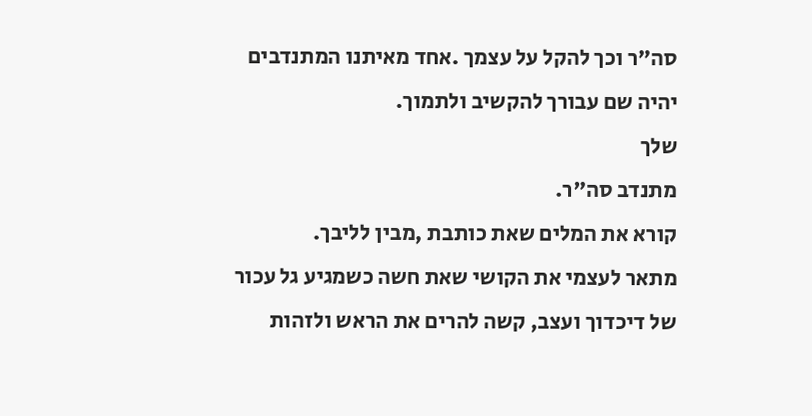סה"ר וכך להקל על עצמך .אחד מאיתנו המתנדבים יהיה שם עבורך להקשיב ולתמוך.
שלך
מתנדב סה"ר.
קורא את המלים שאת כותבת ,מבין לליבך.
מתאר לעצמי את הקושי שאת חשה כשמגיע גל עכור של דיכדוך ועצב, קשה להרים את הראש ולזהות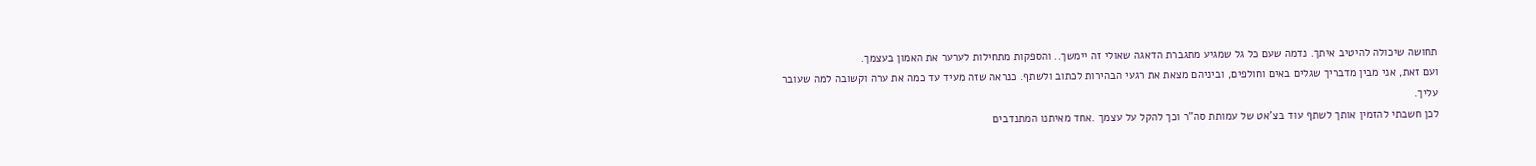תחושה שיכולה להיטיב איתך. נדמה שעם כל גל שמגיע מתגברת הדאגה שאולי זה יימשך.. והספקות מתחילות לערער את האמון בעצמך.
ועם זאת, אני מבין מדבריך שגלים באים וחולפים, וביניהם מצאת את רגעי הבהירות לכתוב ולשתף. כנראה שזה מעיד עד כמה את ערה וקשובה למה שעובר עליך.
לכן חשבתי להזמין אותך לשתף עוד בצ'אט של עמותת סה"ר וכך להקל על עצמך .אחד מאיתנו המתנדבים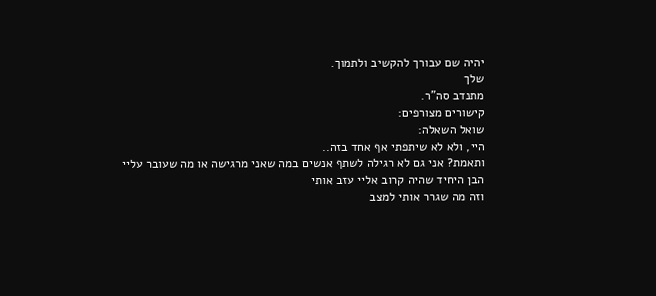יהיה שם עבורך להקשיב ולתמוך.
שלך
מתנדב סה"ר.
קישורים מצורפים:
שואל השאלה:
היי, ולא לא שיתפתי אף אחד בזה..
ותאמת? אני גם לא רגילה לשתף אנשים במה שאני מרגישה או מה שעובר עליי
הבן היחיד שהיה קרוב אליי עזב אותי
וזה מה שגרר אותי למצב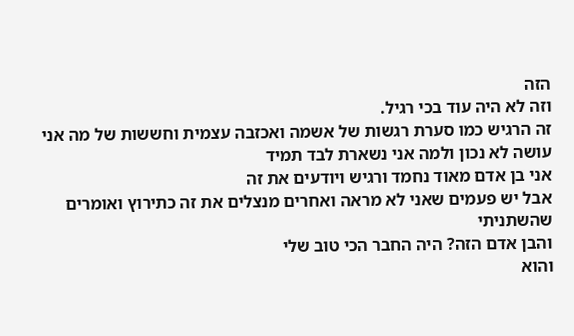הזה
וזה לא היה עוד בכי רגיל.
זה הרגיש כמו סערת רגשות של אשמה ואכזבה עצמית וחששות של מה אני עושה לא נכון ולמה אני נשארת לבד תמיד
אני בן אדם מאוד נחמד ורגיש ויודעים את זה
אבל יש פעמים שאני לא מראה ואחרים מנצלים את זה כתירוץ ואומרים שהשתניתי
והבן אדם הזה? היה החבר הכי טוב שלי
והוא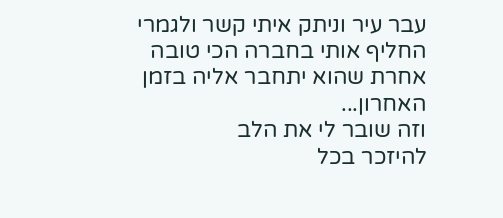עבר עיר וניתק איתי קשר ולגמרי החליף אותי בחברה הכי טובה אחרת שהוא יתחבר אליה בזמן האחרון...
וזה שובר לי את הלב
להיזכר בכל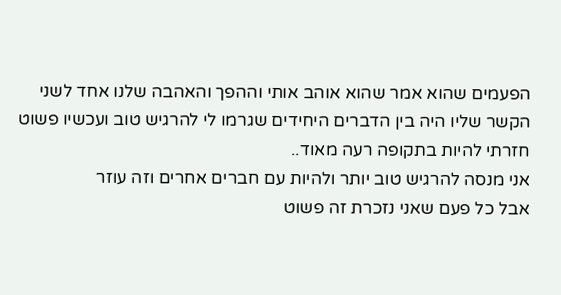הפעמים שהוא אמר שהוא אוהב אותי וההפך והאהבה שלנו אחד לשני
הקשר שליו היה בין הדברים היחידים שגרמו לי להרגיש טוב ועכשיו פשוט חזרתי להיות בתקופה רעה מאוד..
אני מנסה להרגיש טוב יותר ולהיות עם חברים אחרים וזה עוזר
אבל כל פעם שאני נזכרת זה פשוט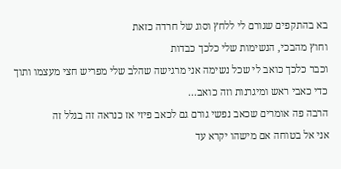בא בהתקפים שגורם לי ללחץ וסוג של חרדה כזאת
וחוץ מהבכי, הנשימות שלי כלכך כבדות
וכבר כלכך כואב לי שכל נשימה אני מרגישה שהלב שלי מפריש חצי מעצמו ותוך כדי כאבי ראש ומיגרנות וזה כואב...
הרבה פה אומרים שכאב נפשי גורם גם לכאב פיזי אז כנראה זה בגלל זה
אני אל בטוחה אם מישהו יקרא עד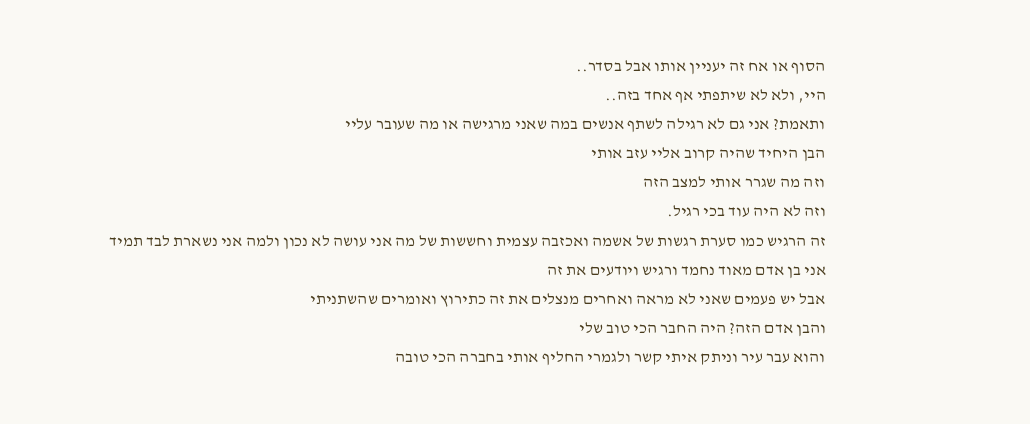הסוף או אח זה יעניין אותו אבל בסדר..
היי, ולא לא שיתפתי אף אחד בזה..
ותאמת? אני גם לא רגילה לשתף אנשים במה שאני מרגישה או מה שעובר עליי
הבן היחיד שהיה קרוב אליי עזב אותי
וזה מה שגרר אותי למצב הזה
וזה לא היה עוד בכי רגיל.
זה הרגיש כמו סערת רגשות של אשמה ואכזבה עצמית וחששות של מה אני עושה לא נכון ולמה אני נשארת לבד תמיד
אני בן אדם מאוד נחמד ורגיש ויודעים את זה
אבל יש פעמים שאני לא מראה ואחרים מנצלים את זה כתירוץ ואומרים שהשתניתי
והבן אדם הזה? היה החבר הכי טוב שלי
והוא עבר עיר וניתק איתי קשר ולגמרי החליף אותי בחברה הכי טובה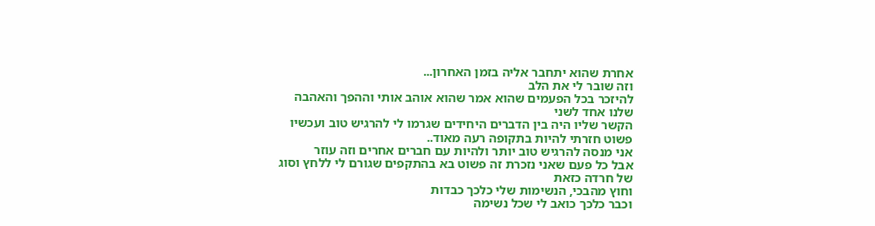אחרת שהוא יתחבר אליה בזמן האחרון...
וזה שובר לי את הלב
להיזכר בכל הפעמים שהוא אמר שהוא אוהב אותי וההפך והאהבה שלנו אחד לשני
הקשר שליו היה בין הדברים היחידים שגרמו לי להרגיש טוב ועכשיו פשוט חזרתי להיות בתקופה רעה מאוד..
אני מנסה להרגיש טוב יותר ולהיות עם חברים אחרים וזה עוזר
אבל כל פעם שאני נזכרת זה פשוט בא בהתקפים שגורם לי ללחץ וסוג של חרדה כזאת
וחוץ מהבכי, הנשימות שלי כלכך כבדות
וכבר כלכך כואב לי שכל נשימה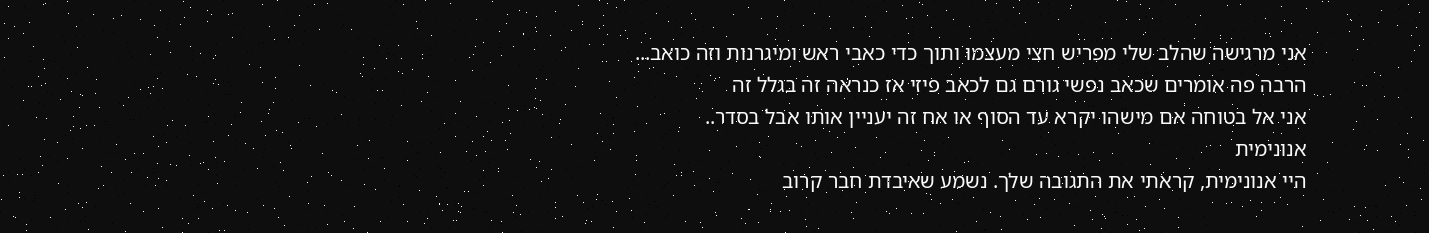אני מרגישה שהלב שלי מפריש חצי מעצמו ותוך כדי כאבי ראש ומיגרנות וזה כואב...
הרבה פה אומרים שכאב נפשי גורם גם לכאב פיזי אז כנראה זה בגלל זה
אני אל בטוחה אם מישהו יקרא עד הסוף או אח זה יעניין אותו אבל בסדר..
אנונימית
היי אנונימית, קראתי את התגובה שלך. נשמע שאיבדת חבר קרוב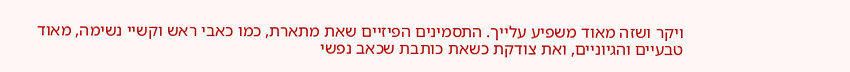ויקר ושזה מאוד משפיע עלייך. התסמינים הפיזיים שאת מתארת, כמו כאבי ראש וקשיי נשימה, מאוד טבעיים והגיוניים, ואת צודקת כשאת כותבת שכאב נפשי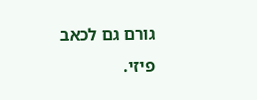גורם גם לכאב פיזי.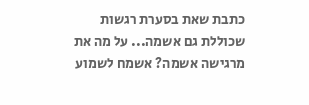כתבת שאת בסערת רגשות שכוללת גם אשמה... על מה את מרגישה אשמה? אשמח לשמוע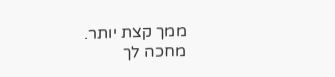ממך קצת יותר. מחכה לך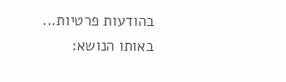בהודעות פרטיות...
באותו הנושא: